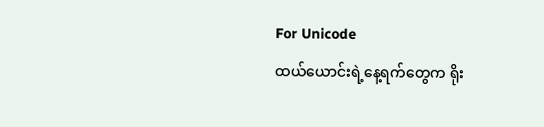For Unicode
ထယ်ယောင်းရဲ့နေ့ရက်တွေက ရိုး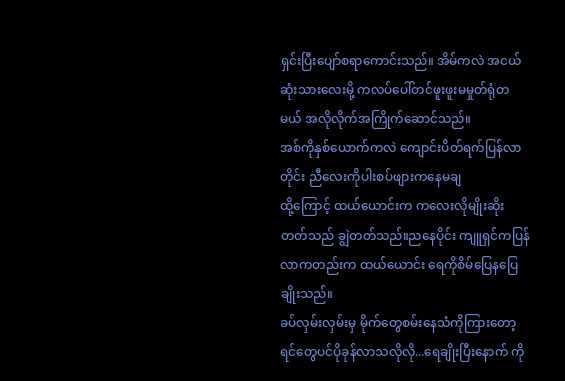ရှင်းပြီးပျော်စရာကောင်းသည်။ အိမ်ကလဲ အငယ်ဆုံးသားလေးမို့ ကလပ်ပေါ်တင်ဖူးဖူးမမှုတ်ရုံတမယ် အလိုလိုက်အကြိုက်ဆောင်သည်။
အစ်ကိုနှစ်ယောက်ကလဲ ကျောင်းပိတ်ရက်ပြန်လာတိုင်း ညီလေးကိုပါးစပ်ဖျားကနေမချ
ထို့ကြောင့် ထယ်ယောင်းက ကလေးလိုမျိုးဆိုးတတ်သည် ချွဲတတ်သည်။ညနေပိုင်း ကျူရှင်ကပြန်လာကတည်းက ထယ်ယောင်း ရေကိုစိမ်ပြေနပြေချိုးသည်။
ခပ်လှမ်းလှမ်းမှ မိုက်တွေစမ်းနေသံကိုကြားတော့ ရင်တွေပင်ပိုခုန်လာသလိုလို...ရေချိုးပြီးနောက် ကို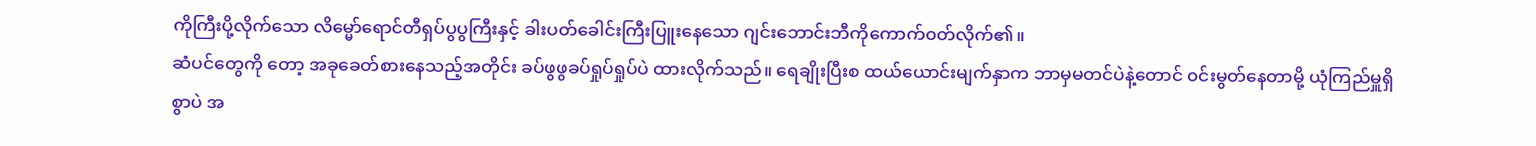ကိုကြီးပို့လိုက်သော လိမ္မော်ရောင်တီရှပ်ပွပွကြီးနှင့် ခါးပတ်ခေါင်းကြီးပြူးနေသော ဂျင်းဘောင်းဘီကိုကောက်၀တ်လိုက်၏။
ဆံပင်တွေကို တော့ အခုခေတ်စားနေသည့်အတိုင်း ခပ်ဖွဖွခပ်ရှုပ်ရှုပ်ပဲ ထားလိုက်သည်။ ရေချိုးပြီးစ ထယ်ယောင်းမျက်နှာက ဘာမှမတင်ပဲနဲ့တောင် ၀င်းမွတ်နေတာမို့ ယုံကြည်မှူရှိစွာပဲ အ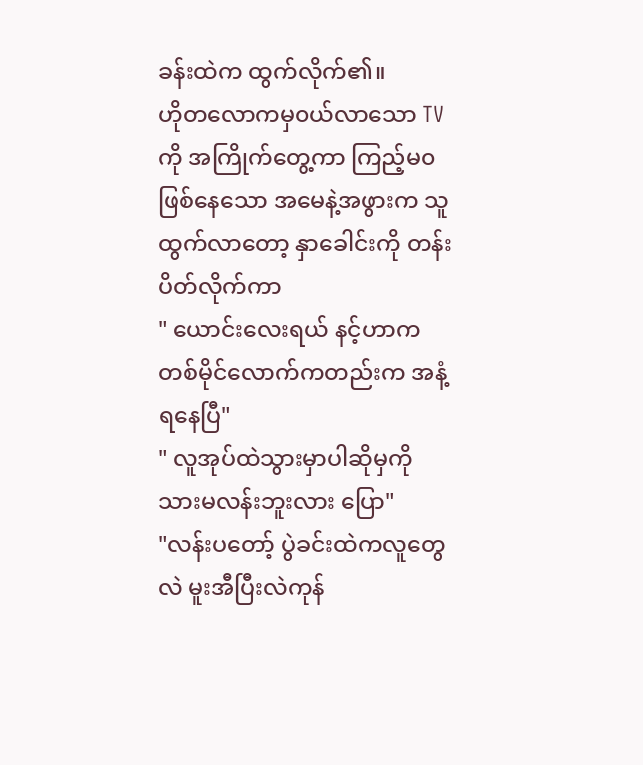ခန်းထဲက ထွက်လိုက်၏။
ဟိုတလောကမှ၀ယ်လာသော TVကို အကြိုက်တွေ့ကာ ကြည့်မ၀ဖြစ်နေသော အမေနဲ့အဖွားက သူထွက်လာတော့ နှာခေါင်းကို တန်းပိတ်လိုက်ကာ
" ယောင်းလေးရယ် နင့်ဟာကတစ်မိုင်လောက်ကတည်းက အနံ့ရနေပြီ"
" လူအုပ်ထဲသွားမှာပါဆိုမှကို သားမလန်းဘူးလား ပြော"
"လန်းပတော့် ပွဲခင်းထဲကလူတွေလဲ မူးအီပြီးလဲကုန်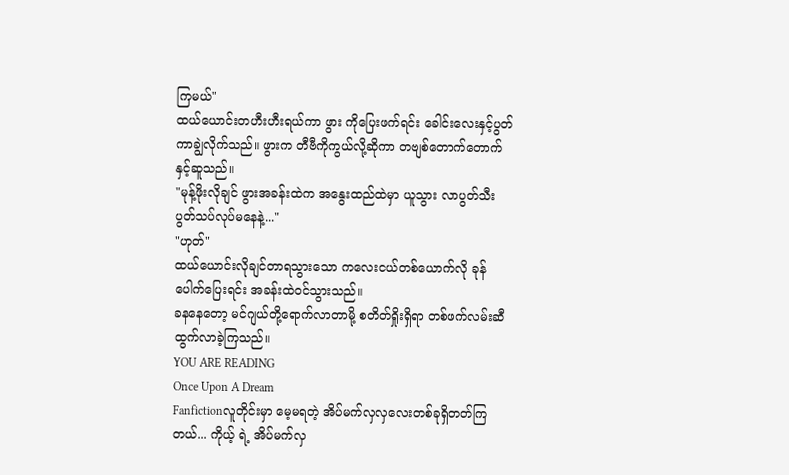ကြမယ်"
ထယ်ယောင်းတဟီးဟီးရယ်ကာ ဖွား ကိုပြေးဖက်ရင်း ခေါင်းလေးနှင့်ပွတ်ကာချွဲလိုက်သည်။ ဖွားက တီဗီကိုကွယ်လို့ဆိုကာ တဗျစ်တောက်တောက်နှင့်ဆူသည်။
"မုန့်ဖိုးလိုချင် ဖွားအခန်းထဲက အနွေးထည်ထဲမှာ ယူသွား လာပွတ်သီးပွတ်သပ်လုပ်မနေနဲ့..."
"ဟုတ်"
ထယ်ယောင်းလိုချင်တာရသွားသော ကလေးငယ်တစ်ယောက်လို ခုန်ပေါက်ပြေးရင်း အခန်းထဲ၀င်သွားသည်။
ခနနေတော့ မင်ဂျယ်တို့ရောက်လာတာမို့ စတိတ်ရှိုးရှိရာ တစ်ဖက်လမ်းဆီထွက်လာခဲ့ကြသည်။
YOU ARE READING
Once Upon A Dream
Fanfictionလူတိုင်းမှာ မေ့မရတဲ့ အိပ်မက်လှလှလေးတစ်ခုရှိတတ်ကြတယ်... ကိုယ့် ရဲ့ အိပ်မက်လှ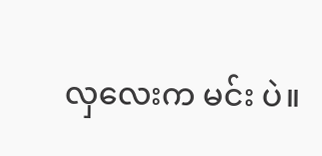လှလေးက မင်း ပဲ။